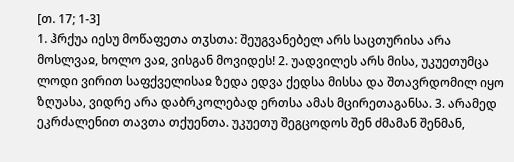[თ. 17; 1-3]
1. ჰრქუა იესუ მოწაფეთა თჳსთა: შეუგვანებელ არს საცთურისა არა მოსლვაჲ, ხოლო ვაჲ, ვისგან მოვიდეს! 2. უადვილეს არს მისა, უკუეთუმცა ლოდი ვირით საფქველისაჲ ზედა ედვა ქედსა მისსა და შთავრდომილ იყო ზღუასა, ვიდრე არა დაბრკოლებად ერთსა ამას მცირეთაგანსა. 3. არამედ ეკრძალენით თავთა თქუენთა. უკუეთუ შეგცოდოს შენ ძმამან შენმან,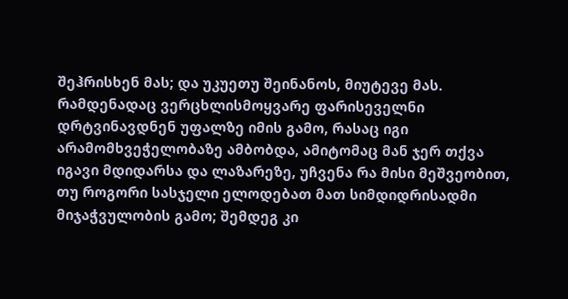შეჰრისხენ მას; და უკუეთუ შეინანოს, მიუტევე მას.
რამდენადაც ვერცხლისმოყვარე ფარისეველნი დრტვინავდნენ უფალზე იმის გამო, რასაც იგი არამომხვეჭელობაზე ამბობდა, ამიტომაც მან ჯერ თქვა იგავი მდიდარსა და ლაზარეზე, უჩვენა რა მისი მეშვეობით, თუ როგორი სასჯელი ელოდებათ მათ სიმდიდრისადმი მიჯაჭვულობის გამო; შემდეგ კი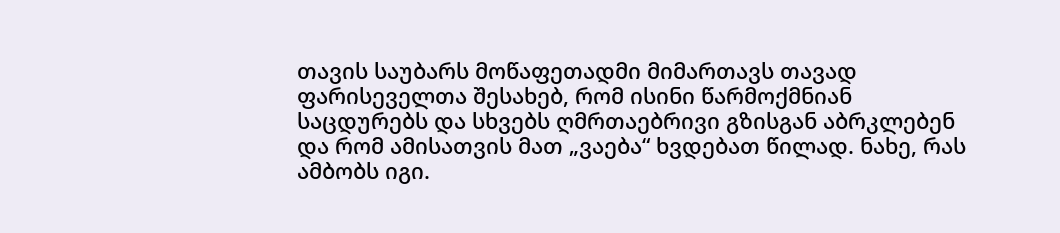თავის საუბარს მოწაფეთადმი მიმართავს თავად ფარისეველთა შესახებ, რომ ისინი წარმოქმნიან საცდურებს და სხვებს ღმრთაებრივი გზისგან აბრკლებენ და რომ ამისათვის მათ „ვაება“ ხვდებათ წილად. ნახე, რას ამბობს იგი.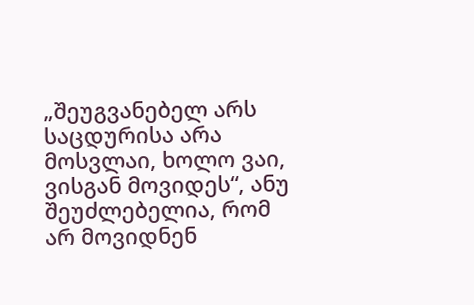„შეუგვანებელ არს საცდურისა არა მოსვლაი, ხოლო ვაი, ვისგან მოვიდეს“, ანუ შეუძლებელია, რომ არ მოვიდნენ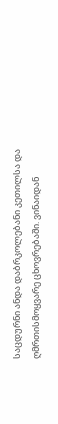საცდურნი ანდა დაბრკოლებანი კეთილსა და ღმრთისმოყვარე ცხოვრებაში. ვინაიდან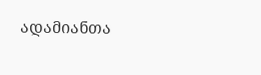ადამიანთა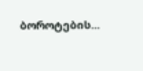ბოროტების...